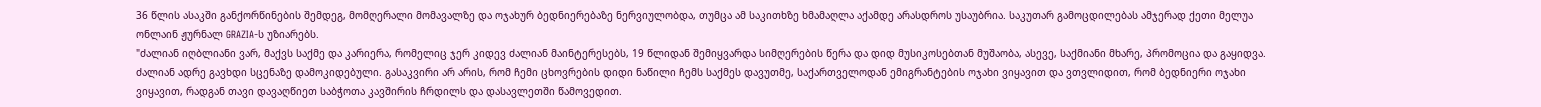36 წლის ასაკში განქორწინების შემდეგ, მომღერალი მომავალზე და ოჯახურ ბედნიერებაზე ნერვიულობდა, თუმცა ამ საკითხზე ხმამაღლა აქამდე არასდროს უსაუბრია. საკუთარ გამოცდილებას ამჯერად ქეთი მელუა ონლაინ ჟურნალ GRAZIA-ს უზიარებს.
"ძალიან იღბლიანი ვარ, მაქვს საქმე და კარიერა, რომელიც ჯერ კიდევ ძალიან მაინტერესებს, 19 წლიდან შემიყვარდა სიმღერების წერა და დიდ მუსიკოსებთან მუშაობა, ასევე, საქმიანი მხარე, პრომოცია და გაყიდვა. ძალიან ადრე გავხდი სცენაზე დამოკიდებული. გასაკვირი არ არის, რომ ჩემი ცხოვრების დიდი ნაწილი ჩემს საქმეს დავუთმე, საქართველოდან ემიგრანტების ოჯახი ვიყავით და ვთვლიდით, რომ ბედნიერი ოჯახი ვიყავით, რადგან თავი დავაღწიეთ საბჭოთა კავშირის ჩრდილს და დასავლეთში წამოვედით.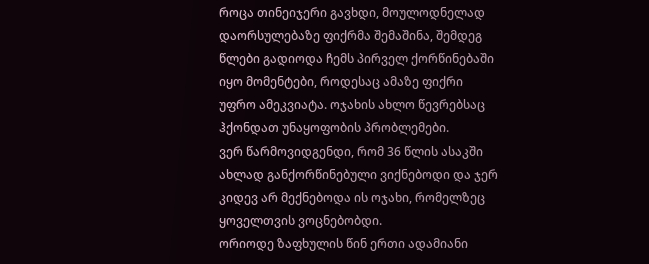როცა თინეიჯერი გავხდი, მოულოდნელად დაორსულებაზე ფიქრმა შემაშინა, შემდეგ წლები გადიოდა ჩემს პირველ ქორწინებაში იყო მომენტები, როდესაც ამაზე ფიქრი უფრო ამეკვიატა. ოჯახის ახლო წევრებსაც ჰქონდათ უნაყოფობის პრობლემები.
ვერ წარმოვიდგენდი, რომ 36 წლის ასაკში ახლად განქორწინებული ვიქნებოდი და ჯერ კიდევ არ მექნებოდა ის ოჯახი, რომელზეც ყოველთვის ვოცნებობდი.
ორიოდე ზაფხულის წინ ერთი ადამიანი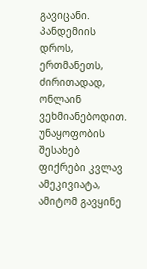გავიცანი. პანდემიის დროს, ერთმანეთს, ძირითადად, ონლაინ ვეხმიანებოდით. უნაყოფობის შესახებ ფიქრები კვლავ ამეკივიატა, ამიტომ გავყინე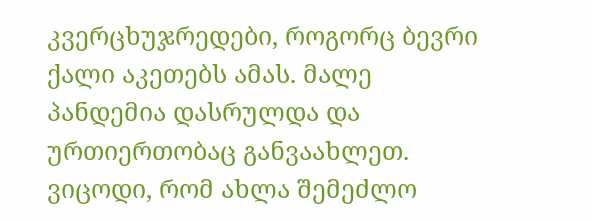კვერცხუჯრედები, როგორც ბევრი ქალი აკეთებს ამას. მალე პანდემია დასრულდა და ურთიერთობაც განვაახლეთ. ვიცოდი, რომ ახლა შემეძლო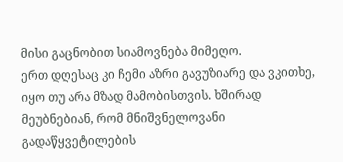მისი გაცნობით სიამოვნება მიმეღო.
ერთ დღესაც კი ჩემი აზრი გავუზიარე და ვკითხე, იყო თუ არა მზად მამობისთვის. ხშირად მეუბნებიან, რომ მნიშვნელოვანი გადაწყვეტილების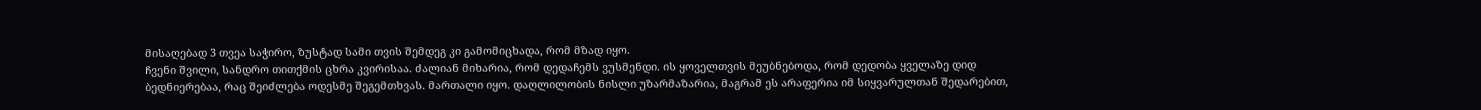მისაღებად 3 თვეა საჭირო, ზუსტად სამი თვის შემდეგ კი გამომიცხადა, რომ მზად იყო.
ჩვენი შვილი, სანდრო თითქმის ცხრა კვირისაა. ძალიან მიხარია, რომ დედაჩემს ვუსმენდი. ის ყოველთვის მეუბნებოდა, რომ დედობა ყველაზე დიდ ბედნიერებაა, რაც შეიძლება ოდესმე შეგემთხვას. მართალი იყო. დაღლილობის ნისლი უზარმაზარია, მაგრამ ეს არაფერია იმ სიყვარულთან შედარებით,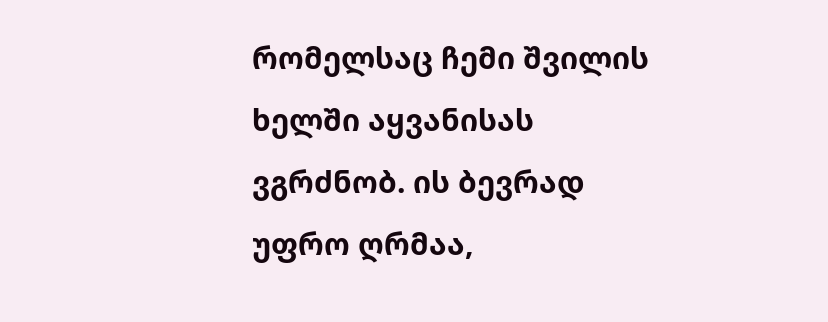რომელსაც ჩემი შვილის ხელში აყვანისას ვგრძნობ. ის ბევრად უფრო ღრმაა,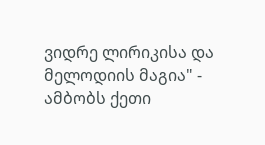ვიდრე ლირიკისა და მელოდიის მაგია" - ამბობს ქეთი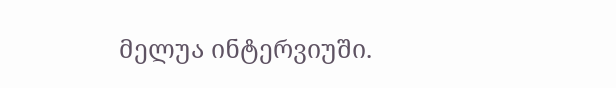მელუა ინტერვიუში.